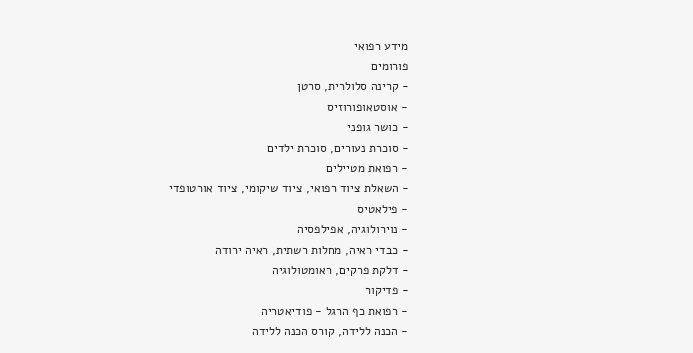מידע רפואי
פורומים
- קרינה סלולרית, סרטן
- אוסטאופורוזיס
- כושר גופני
- סוכרת נעורים, סוכרת ילדים
- רפואת מטיילים
- השאלת ציוד רפואי, ציוד שיקומי, ציוד אורטופדי
- פילאטיס
- נוירולוגיה, אפילפסיה
- כבדי ראיה, מחלות רשתית, ראיה ירודה
- דלקת פרקים, ראומטולוגיה
- פדיקור
- רפואת כף הרגל - פודיאטריה
- הכנה ללידה, קורס הכנה ללידה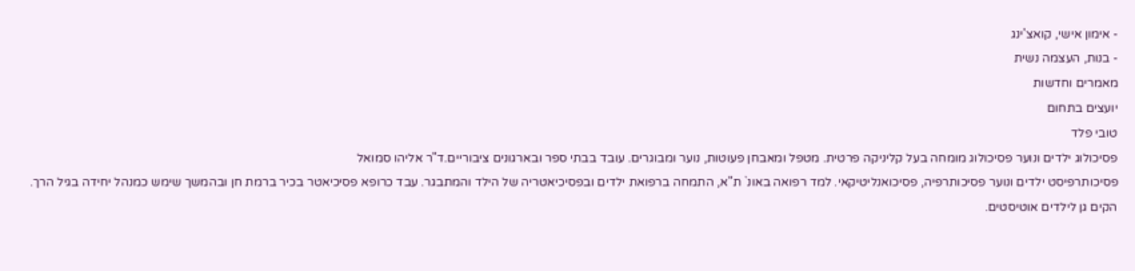- אימון אישי, קואצ'ינג
- בנות, העצמה נשית
מאמרים וחדשות
יועצים בתחום
טובי פלד
פסיכולוג ילדים ונוער פסיכולוג מומחה בעל קליניקה פרטית. מטפל ומאבחן פעוטות, נוער ומבוגרים. עובד בבתי ספר ובארגונים ציבוריים.ד"ר אליהו סמואל
פסיכותרפיסט ילדים ונוער פסיכותרפיה, פסיכואנליטיקאי. למד רפואה באונ` ת"א, התמחה ברפואת ילדים ובפסיכיאטריה של הילד והמתבגר. עבד כרופא פסיכיאטר בכיר ברמת חן ובהמשך שימש כמנהל יחידה בגיל הרך. הקים גן לילדים אוטיסטים.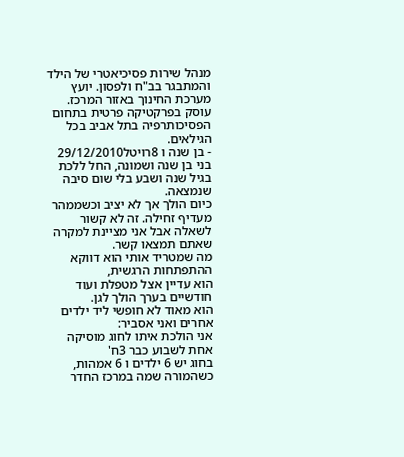מנהל שירות פסיכיאטרי של הילד והמתבגר בב"ח ולפסון. יועץ מערכת החינוך באזור המרכז. עוסק בפרקטיקה פרטית בתחום הפסיכותרפיה בתל אביב בכל הגילאים.
- בן שנה ו 8רויטל29/12/2010
בני בן שנה ושמונה, החל ללכת בגיל שנה ושבע בלי שום סיבה שנמצאה.
כיום הולך אך לא יציב וכשממהר מעדיף זחילה. זה לא קשור לשאלה אבל אני מציינת למקרה שאתם תמצאו קשר.
מה שמטריד אותי הוא דווקא ההתפתחות הרגשית,
הוא עדיין אצל מטפלת ועוד חודשיים בערך הולך לגן.
הוא מאוד לא חופשי ליד ילדים אחרים ואני אסביר:
אני הולכת איתו לחוג מוסיקה אחת לשבוע כבר 3ח'
בחוג יש 6 ילדים ו 6 אמהות,
כשהמורה שמה במרכז החדר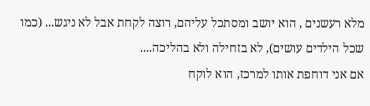מלא רעשנים , הוא יושב ומסתכל עליהם, רוצה לקחת אבל לא ניגש... (כמו שכל הילדים עושים), לא בזחילה ולא בהליכה....
אם אני דוחפת אותו למרכז, הוא לוקח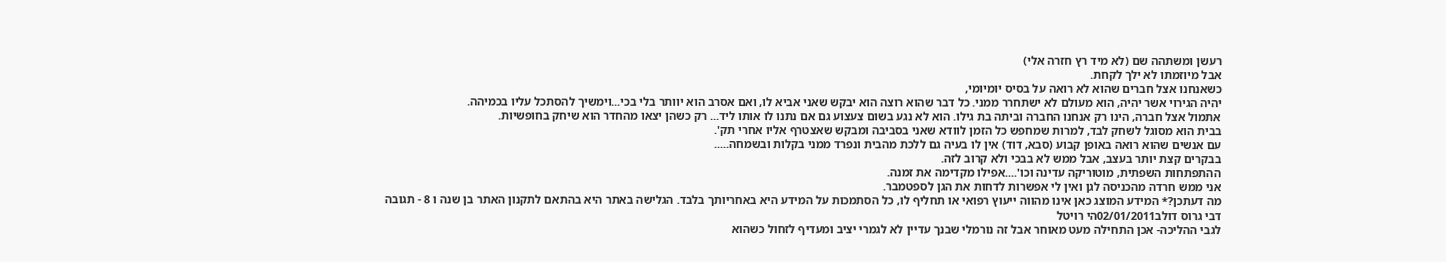רעשן ומשתהה שם (לא מיד רץ חזרה אלי)
אבל מיוזמתו לא ילך לקחת.
כשאנחנו אצל חברים שהוא לא רואה על בסיס יומיומי,
יהיה הגירוי אשר יהיה, הוא מעולם לא ישתחרר ממני. כל דבר שהוא רוצה הוא יבקש שאני אביא לו, ואם אסרב הוא יוותר בלי בכי...וימשיך להסתכל עליו בכמיהה.
אתמול אצל חברה, הינו רק אנחנו החברה וביתה בת גילו. הוא לא נגע בשום צעצוע גם אם נתנו לו אותו ליד... רק כשהן יצאו מהחדר הוא שיחק בחופשיות.
בבית הוא מסוגל לשחק לבד, למרות שמחפש כל הזמן לוודא שאני בסביבה ומבקש שאצטרף אליו אחרי תק'.
עם אנשים שהוא רואה באופן קבוע (סבא, דוד) אין לו בעיה גם ללכת מהבית ונפרד ממני בקלות ובשמחה.....
בבקרים קצת יותר בעצב, אבל ממש לא בבכי ולא קרוב לזה.
ההתפתחות השפתית, מוטוריקה עדינה וכו'....אפילו מקדימה את זמנה.
אני ממש חרדה מהכניסה לגן ואין לי אפשרות לדחות את הגן לספטמבר.
מה דעתכן?* המידע המוצג כאן אינו מהווה ייעוץ רפואי או תחליף לו, כל הסתמכות על המידע היא באחריותך בלבד. הגלישה באתר היא בהתאם לתקנון האתר בן שנה ו 8 - תגובה
דבי גרוס דולב02/01/2011הי רויטל
לגבי ההליכה- אכן התחילה מעט מאוחר אבל זה נורמלי שבנך עדיין לא לגמרי יציב ומעדיף לזחול כשהוא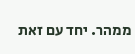ממהר. יחד עם זאת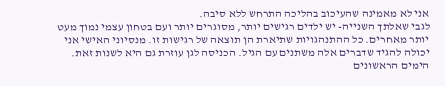אני לא מאמינה שהעיכוב בהליכה התרחש ללא סיבה.
לגבי שאלתך השנייה- יש ילדים רגישים יותר, מסוגרים יותר ועם בטחון עצמי נמוך מעט יותר מאחרים. כל ההתנהגויות שתיארת הן תוצאה של רגישות זו. מנסיוני האישי אני יכולה להגיד שדברים אלה משתנים עם הגיל. הכניסה לגן עוזרת גם היא לשנות זאת.
הימים הראשונים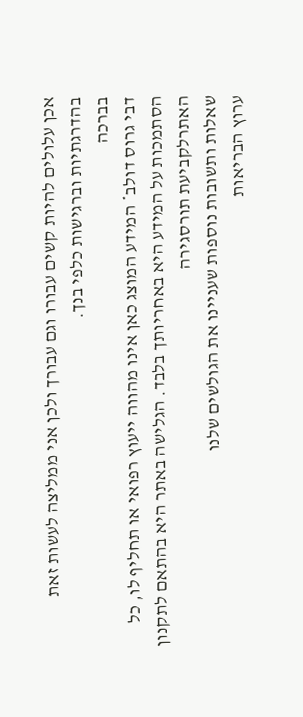אכן עלולים להיות קשים עבורו וגם עבורך ולכן אני ממליצה לעשות זאת בהדרגתיות וברגישות כלפי בנך.
בברכה
דבי גרוס דולב* המידע המוצג כאן אינו מהווה ייעוץ רפואי או תחליף לו, כל הסתמכות על המידע היא באחריותך בלבד. הגלישה באתר היא בהתאם לתקנון האתרלקביעת תורסגירה
שאלות ותשובות נוספות שעניינו את הגולשים שלנו
ערוץ הבריאות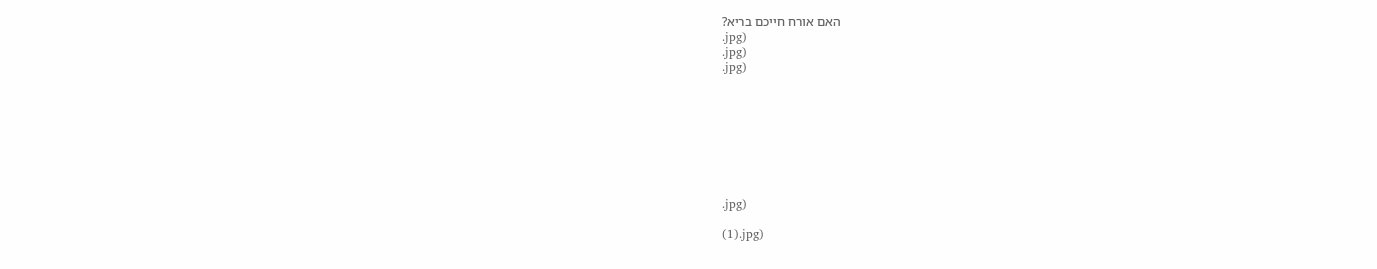האם אורח חייכם בריא?
.jpg)
.jpg)
.jpg)








.jpg)

(1).jpg)